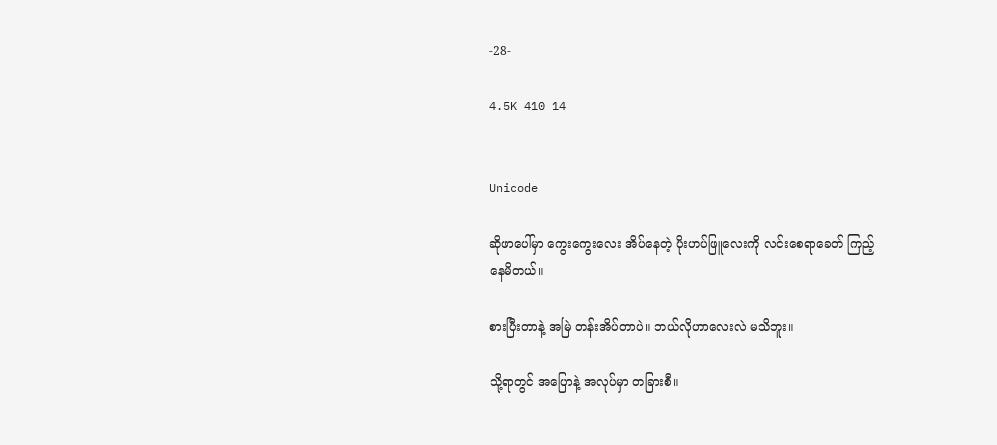-28-

4.5K 410 14


Unicode

ဆိုဖာပေါ်မှာ ကွေးကွေးလေး အိပ်နေတဲ့ ပိုးဟပ်ဖြူလေးကို လင်းစေရာခေတ် ကြည့်နေမိတယ်။

စားပြီးတာနဲ့ အမြဲ တန်းအိပ်တာပဲ။ ဘယ်လိုဟာလေးလဲ မသိဘူး။

သို့ရာတွင် အပြောနဲ့ အလုပ်မှာ တခြားစီ။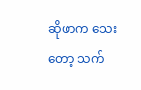ဆိုဖာက သေးတော့ သက်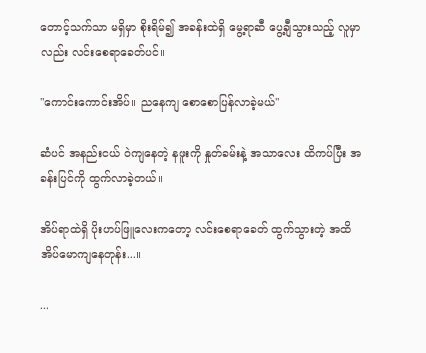တောင့်သက်သာ မရှိမှာ စိုးရိမ်၍ အခန်းထဲရှိ မွေ့ရာဆီ ပွေ့ချီသွားသည့် လူမှာလည်း လင်းစေရာခေတ်ပင်။

"ကောင်းကောင်းအိပ်။ ညနေကျ စောစောပြန်လာခဲ့မယ်"

ဆံပင် အနည်းငယ် ဝဲကျနေတဲ့ နဖူးကို နှုတ်ခမ်းနဲ့ အသာလေး ထိကပ်ပြီး အခန်းပြင်ကို ထွက်လာခဲ့တယ်။

အိပ်ရာထဲရှိ ပိုးဟပ်ဖြူလေးကတော့ လင်းစေရာခေတ် ထွက်သွားတဲ့ အထိ အိပ်မောကျနေတုန်း...။

...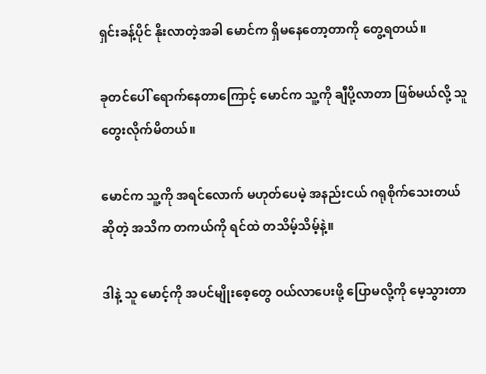ရှင်းခန့်ပိုင် နိုးလာတဲ့အခါ မောင်က ရှိမနေတော့တာကို တွေ့ရတယ်။

ခုတင်ပေါ် ရောက်နေတာကြောင့် မောင်က သူ့ကို ချီပို့လာတာ ဖြစ်မယ်လို့ သူ တွေးလိုက်မိတယ်။

မောင်က သူ့ကို အရင်လောက် မဟုတ်ပေမဲ့ အနည်းငယ် ဂရုစိုက်သေးတယ် ဆိုတဲ့ အသိက တကယ်ကို ရင်ထဲ တသိမ့်သိမ့်နဲ့။

ဒါနဲ့ သူ မောင့်ကို အပင်မျိုးစေ့တွေ ဝယ်လာပေးဖို့ ပြောမလို့ကို မေ့သွားတာ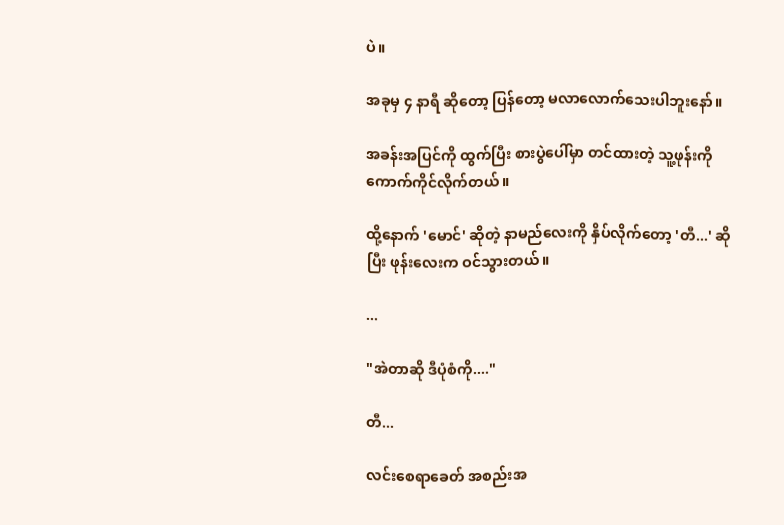ပဲ။

အခုမှ ၄ နာရီ ဆိုတော့ ပြန်တော့ မလာလောက်သေးပါဘူးနော်။

အခန်းအပြင်ကို ထွက်ပြီး စားပွဲပေါ်မှာ တင်ထားတဲ့ သူ့ဖုန်းကို ကောက်ကိုင်လိုက်တယ်။

ထို့နောက် 'မောင်' ဆိုတဲ့ နာမည်လေးကို နှိပ်လိုက်တော့ 'တီ...' ဆိုပြီး ဖုန်းလေးက ဝင်သွားတယ်။

...

"အဲတာဆို ဒီပုံစံကို...."

တီ...

လင်းစေရာခေတ် အစည်းအ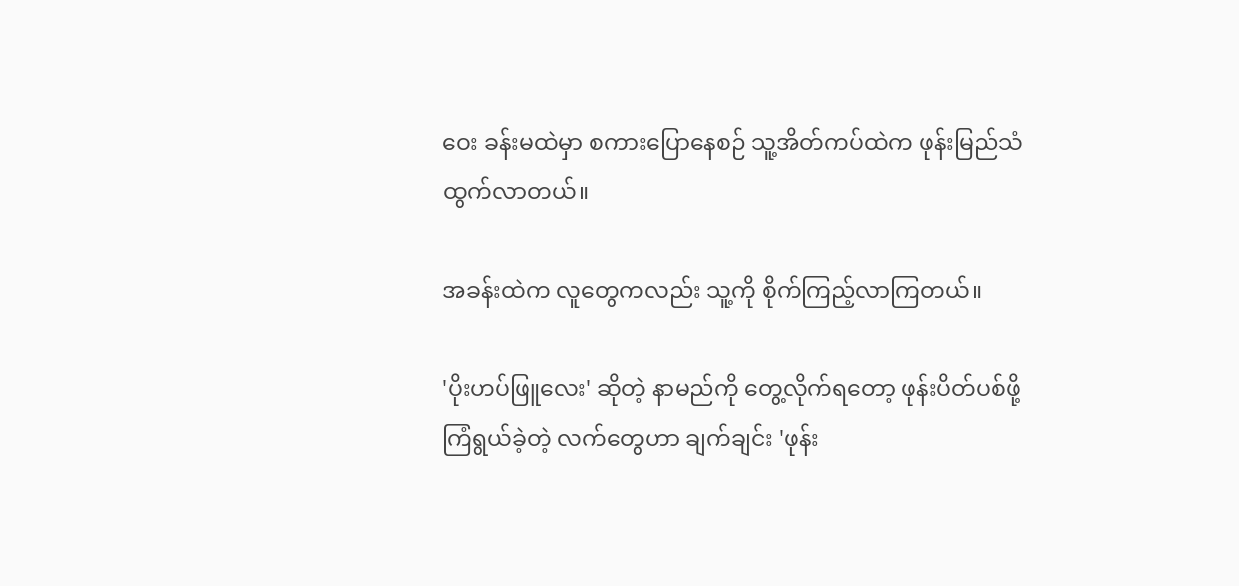ဝေး ခန်းမထဲမှာ စကားပြောနေစဉ် သူ့အိတ်ကပ်ထဲက ဖုန်းမြည်သံ ထွက်လာတယ်။

အခန်းထဲက လူတွေကလည်း သူ့ကို စိုက်ကြည့်လာကြတယ်။

'ပိုးဟပ်ဖြူလေး' ဆိုတဲ့ နာမည်ကို တွေ့လိုက်ရတော့ ဖုန်းပိတ်ပစ်ဖို့ ကြံရွယ်ခဲ့တဲ့ လက်တွေဟာ ချက်ချင်း 'ဖုန်း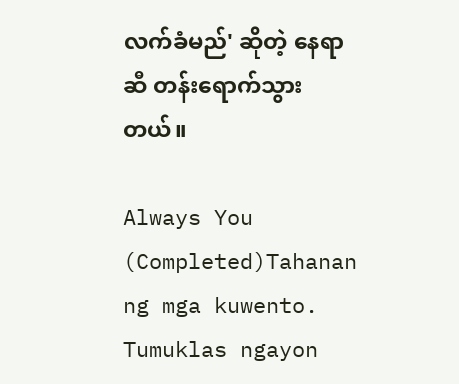လက်ခံမည်' ဆိုတဲ့ နေရာဆီ တန်းရောက်သွားတယ်။

Always You (Completed)Tahanan ng mga kuwento. Tumuklas ngayon